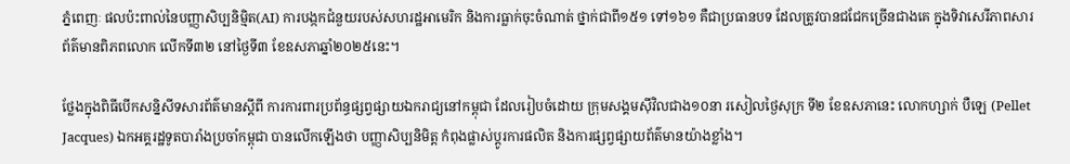ភ្នំពេញៈ ផលប៉ះពាល់នៃបញ្ញាសិប្បនិម្មិត(AI) ការបង្កកជំនួយរបស់សហរដ្ឋអាមេរិក និងការធ្លាក់ចុះចំណាត់ ថ្នាក់ជាពី១៥១ ទៅ១៦១ គឺជាប្រធានបទ ដែលត្រូវបានជជែកច្រើនជាងគេ ក្នុងទិវាសេរីភាពសារព័ត៌មានពិភពលោក លើកទី៣២ នៅថ្ងៃទី៣ ខែឧសភាឆ្នាំ២០២៥នេះ។

ថ្លែងក្នុងពិធីបើកសន្និសីទសារព័ត៌មានស្តីពី ការការពារប្រព័ន្ធផ្សព្វផ្សាយឯករាជ្យនៅកម្ពុជា ដែលរៀបចំដោយ ក្រុមសង្គមស៊ីវិលជាង១០នា រសៀលថ្ងៃសុក្រ ទី២ ខែឧសភានេះ លោកហ្សាក់ បឺឡេ (Pellet Jacques) ឯកអគ្គរដ្ឋទូតបារាំងប្រចាំកម្ពុជា បានលើកឡើងថា បញ្ញាសិប្បនិមិត្ត កំពុងផ្លាស់ប្តូរការផលិត និងការផ្សព្វផ្សាយព័ត៌មានយ៉ាងខ្លាំង។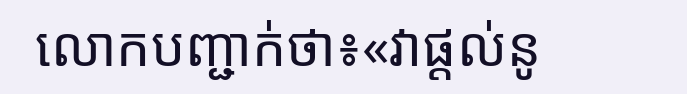លោកបញ្ជាក់ថា៖«វាផ្តល់នូ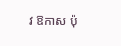វ ឱកាស ប៉ុ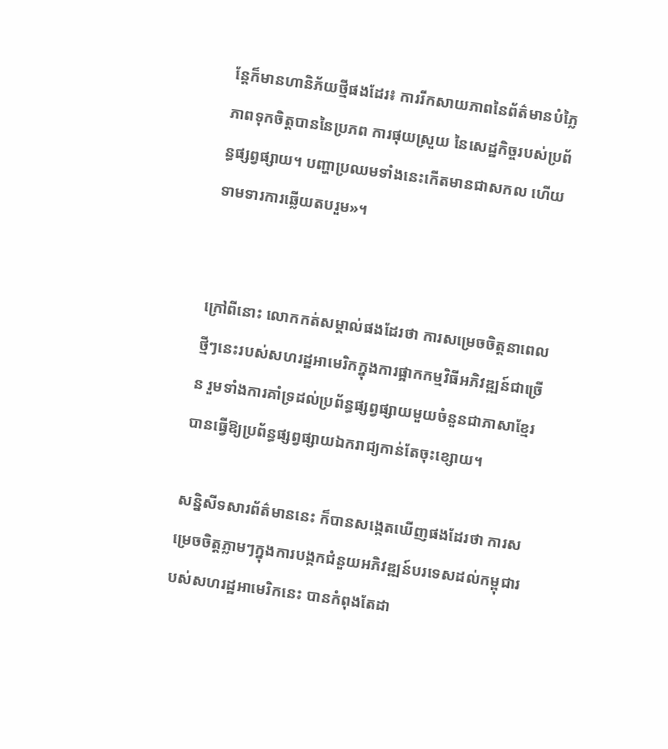ន្តែក៏មានហានិភ័យថ្មីផងដែរ៖ ការរីកសាយភាពនៃព័ត៌មានបំភ្លៃ ភាពទុកចិត្តបាននៃប្រភព ការផុយស្រួយ នៃសេដ្ឋកិច្ចរបស់ប្រព័ន្ធផ្សព្វផ្សាយ។ បញ្ហាប្រឈមទាំងនេះកើតមានជាសកល ហើយទាមទារការឆ្លើយតបរួម»។


ក្រៅពីនោះ លោកកត់សម្គាល់ផងដែរថា ការសម្រេចចិត្តនាពេលថ្មីៗនេះរបស់សហរដ្ឋអាមេរិកក្នុងការផ្អាកកម្មវិធីអភិវឌ្ឍន៍ជាច្រើន រួមទាំងការគាំទ្រដល់ប្រព័ន្ធផ្សព្វផ្សាយមួយចំនួនជាភាសាខ្មែរ បានធ្វើឱ្យប្រព័ន្ធផ្សព្វផ្សាយឯករាជ្យកាន់តែចុះខ្សោយ។

សន្និសីទសារព័ត៌មាននេះ ក៏បានសង្កេតឃើញផងដែរថា ការសម្រេចចិត្តភ្លាមៗក្នុងការបង្កកជំនួយអភិវឌ្ឍន៍បរទេសដល់កម្ពុជារបស់សហរដ្ឋអាមេរិកនេះ បានកំពុងតែដា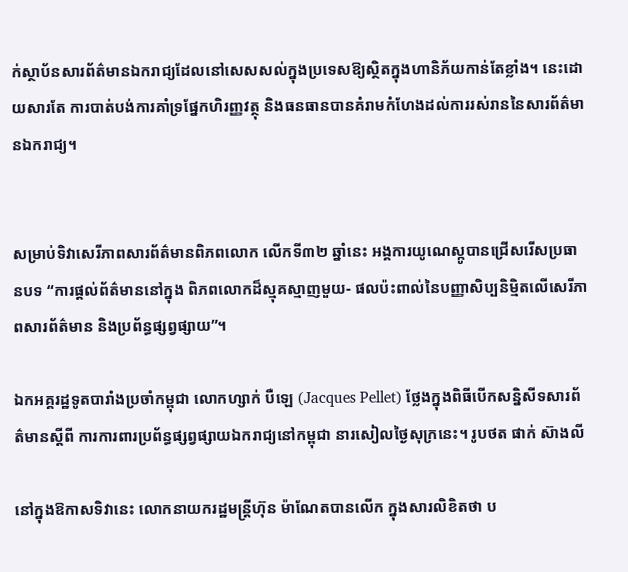ក់ស្ថាប័នសារព័ត៌មានឯករាជ្យដែលនៅសេសសល់ក្នុងប្រទេសឱ្យស្ថិតក្នុងហានិភ័យកាន់តែខ្លាំង។ នេះដោយសារតែ ការបាត់បង់ការគាំទ្រផ្នែកហិរញ្ញវត្ថុ និងធនធានបានគំរាមកំហែងដល់ការរស់រាននៃសារព័ត៌មានឯករាជ្យ។


សម្រាប់ទិវាសេរីភាពសារព័ត៌មានពិភពលោក លើកទី៣២ ឆ្នាំនេះ អង្គការយូណេស្កូបានជ្រើសរើសប្រធានបទ “ការផ្តល់ព័ត៌មាននៅក្នុង ពិភពលោកដ៏ស្មុគស្មាញមួយ- ផលប៉ះពាល់នៃបញ្ញាសិប្បនិម្មិតលើសេរីភាពសារព័ត៌មាន និងប្រព័ន្ធផ្សព្វផ្សាយ”។

ឯកអគ្គរដ្ឋទូតបារាំងប្រចាំកម្ពុជា លោកហ្សាក់ បឺឡេ (Jacques Pellet) ថ្លែងក្នុងពិធីបើកសន្និសីទសារព័ត៌មានស្តីពី ការការពារប្រព័ន្ធផ្សព្វផ្សាយឯករាជ្យនៅកម្ពុជា នារសៀលថ្ងៃសុក្រនេះ។ រូបថត ផាក់ ស៊ាងលី

នៅក្នុងឱកាសទិវានេះ លោកនាយករដ្ឋមន្រ្តីហ៊ុន ម៉ាណែតបានលើក ក្នុងសារលិខិតថា ប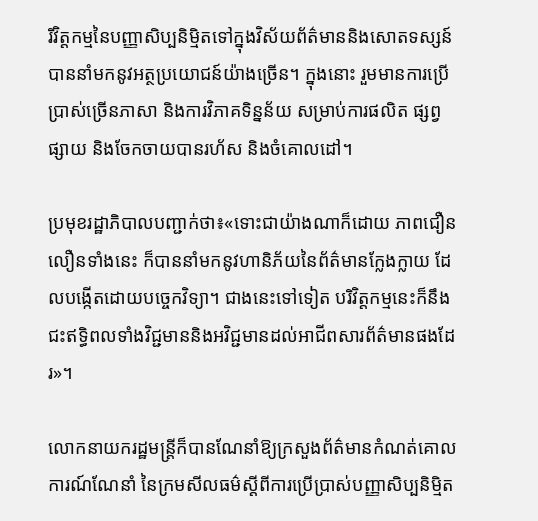រិវិត្តកម្មនៃបញ្ញាសិប្បនិម្មិតទៅក្នុងវិស័យព័ត៌មាននិងសោតទស្សន៍ បាននាំមកនូវអត្ថប្រយោជន៍យ៉ាងច្រើន។ ក្នុងនោះ រួមមានការប្រើប្រាស់ច្រើនភាសា និងការវិភាគទិន្នន័យ សម្រាប់ការផលិត ផ្សព្វផ្សាយ និងចែកចាយបានរហ័ស និងចំគោលដៅ។

ប្រមុខរដ្ឋាភិបាលបញ្ជាក់ថា៖«ទោះជាយ៉ាងណាក៏ដោយ ភាពជឿនលឿនទាំងនេះ ក៏បាននាំមកនូវហានិភ័យនៃព័ត៌មានក្លែងក្លាយ ដែលបង្កើតដោយបច្ចេកវិទ្យា។ ជាងនេះទៅទៀត បរិវិត្តកម្មនេះក៏នឹងជះឥទ្ធិពលទាំងវិជ្ជមាននិងអវិជ្ជមានដល់អាជីពសារព័ត៌មានផងដែរ»។

លោកនាយករដ្ឋមន្រ្តីក៏បានណែនាំឱ្យក្រសួងព័ត៌មានកំណត់គោលការណ៍ណែនាំ នៃក្រមសីលធម៌ស្តីពីការប្រើប្រាស់បញ្ញាសិប្បនិម្មិត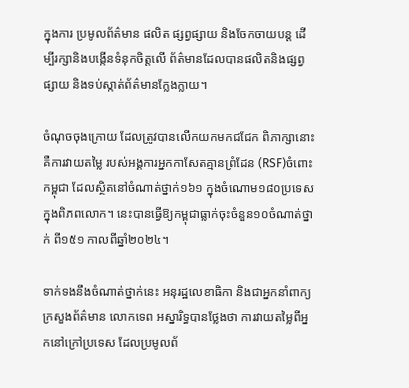ក្នុងការ ប្រមូលព័ត៌មាន ផលិត ផ្សព្វផ្សាយ និងចែកចាយបន្ត ដើម្បីរក្សានិងបង្កើនទំនុកចិត្តលើ ព័ត៌មានដែលបានផលិតនិងផ្សព្វផ្សាយ និងទប់ស្កាត់ព័ត៌មានក្លែងក្លាយ។

ចំណុចចុងក្រោយ ដែលត្រូវបានលើកយកមកជជែក ពិភាក្សានោះ គឺការវាយតម្លៃ របស់អង្គការអ្នកកាសែតគ្មានព្រំដែន (RSF)ចំពោះកម្ពុជា ដែលស្ថិតនៅចំណាត់ថ្នាក់១៦១ ក្នុងចំណោម១៨០ប្រទេសក្នុងពិភពលោក។ នេះបានធ្វើឱ្យកម្ពុជាធ្លាក់ចុះចំនួន១០ចំណាត់ថ្នាក់ ពី១៥១ កាលពីឆ្នាំ២០២៤។

ទាក់ទងនឹងចំណាត់ថ្នាក់នេះ អនុរដ្ឋលេខាធិកា និងជាអ្នកនាំពាក្យក្រសួងព័ត៌មាន លោកទេព អស្នារិទ្ធបានថ្លែងថា ការវាយតម្លៃពីអ្នកនៅក្រៅប្រទេស ដែលប្រមូលព័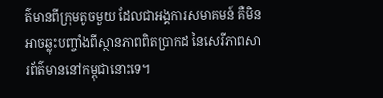ត៌មានពីក្រុមតូចមួយ ដែលជាអង្គការសមាគមន៍ គឺមិនអាចឆ្លុះបញ្ចាំងពីស្ថានភាពពិតប្រាកដ នៃសេរីភាពសារព័ត៌មាននៅកម្ពុជានោះទេ។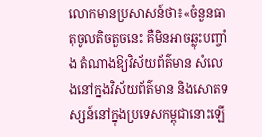លោកមានប្រសាសន៍ថា៖«ចំនួនធាតុចូលតិចតួចនេះ គឺមិនអាចឆ្លុះបញ្ចាំង តំណាងឱ្យវិស័យព័ត៌មាន សំលេងនៅក្នងវិស័យព័ត៌មាន និងសោតទស្សន៍នៅក្នុងប្រទេសកម្ពុជានោះឡើ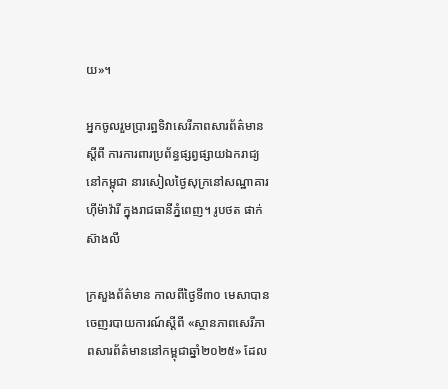យ»។

អ្នកចូលរួមប្រារព្ឋទិវាសេរីភាពសារព័ត៌មានស្តីពី ការការពារប្រព័ន្ធផ្សព្វផ្សាយឯករាជ្យនៅកម្ពុជា នារសៀលថ្ងៃសុក្រនៅសណ្ឋាគារ ហ៊ីម៉ាវ៉ារី ក្នុងរាជធានីភ្នំពេញ។ រូបថត ផាក់ ស៊ាងលី

ក្រសួងព័ត៌មាន កាលពីថ្ងៃទី៣០ មេសាបានចេញរបាយការណ៍ស្តីពី «ស្ថានភាពសេរីភាពសារព័ត៌មាននៅកម្ពុជាឆ្នាំ២០២៥» ដែល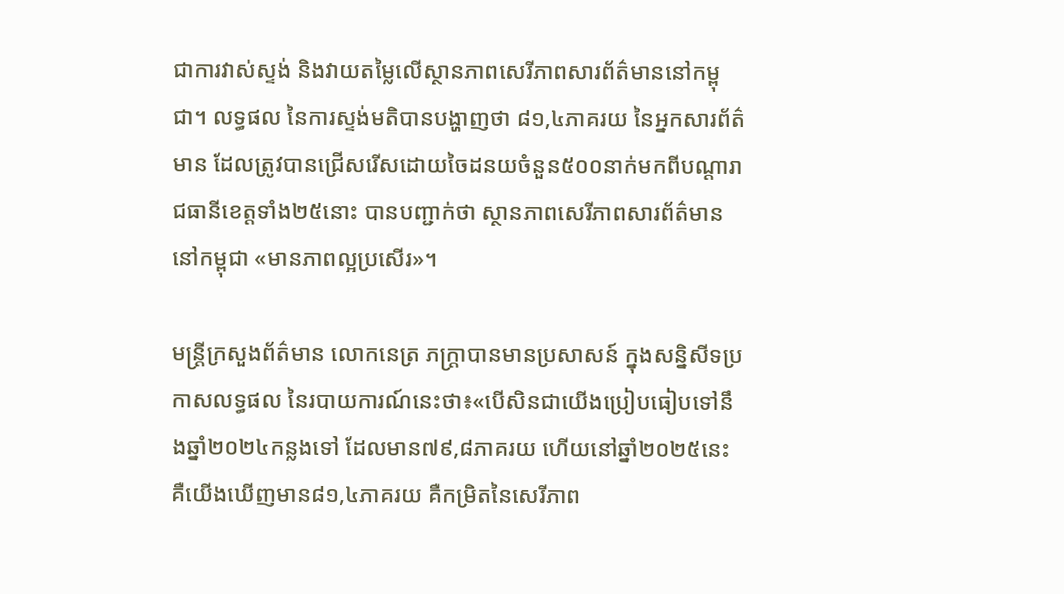ជាការវាស់ស្ទង់ និងវាយតម្លៃលើស្ថានភាពសេរីភាពសារព័ត៌មាននៅកម្ពុជា។ លទ្ធផល នៃការស្ទង់មតិបានបង្ហាញថា ៨១,៤ភាគរយ នៃអ្នកសារព័ត៌មាន ដែលត្រូវបានជ្រើសរើសដោយចៃដនយចំនួន៥០០នាក់មកពីបណ្តារាជធានីខេត្តទាំង២៥នោះ បានបញ្ជាក់ថា ស្ថានភាពសេរីភាពសារព័ត៌មាននៅកម្ពុជា «មានភាពល្អប្រសើរ»។

មន្ត្រីក្រសួងព័ត៌មាន លោកនេត្រ ភក្ត្រាបានមានប្រសាសន៍ ក្នុងសន្និសីទប្រកាសលទ្ធផល នៃរបាយការណ៍នេះថា៖«បើសិនជាយើងប្រៀបធៀបទៅនឹងឆ្នាំ២០២៤កន្លងទៅ ដែលមាន៧៩,៨ភាគរយ ហើយនៅឆ្នាំ២០២៥នេះ គឺយើងឃើញមាន៨១,៤ភាគរយ គឺកម្រិតនៃសេរីភាព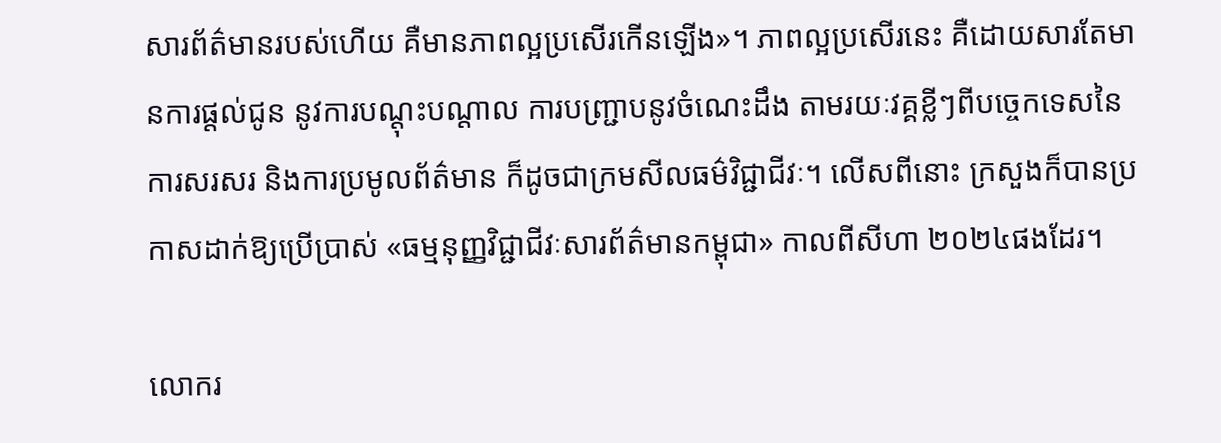សារព័ត៌មានរបស់ហើយ គឺមានភាពល្អប្រសើរកើនឡើង»។ ភាពល្អប្រសើរនេះ គឺដោយសារតែមានការផ្តល់ជូន នូវការបណ្តុះបណ្តាល ការបញ្រ្ជាបនូវចំណេះដឹង តាមរយៈវគ្គខ្លីៗពីបច្ចេកទេសនៃការសរសរ និងការប្រមូលព័ត៌មាន ក៏ដូចជាក្រមសីលធម៌វិជ្ជាជីវៈ។ លើសពីនោះ ក្រសួងក៏បានប្រកាសដាក់ឱ្យប្រើប្រាស់ «ធម្មនុញ្ញវិជ្ជាជីវៈសារព័ត៌មានកម្ពុជា» កាលពីសីហា ២០២៤ផងដែរ។

លោករ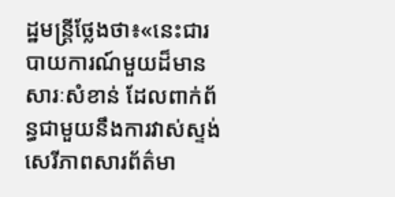ដ្ឋមន្រ្តីថ្លែងថា៖«នេះជារបាយការណ៍មួយដ៏មានសារៈសំខាន់ ដែលពាក់ព័ន្ធជាមួយនឹងការវាស់ស្ទង់សេរីភាពសារព័ត៌មា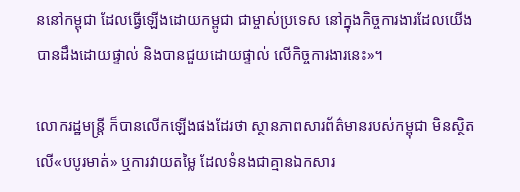ននៅកម្ពុជា ដែលធ្វើឡើងដោយកម្ពូជា ជាម្ចាស់ប្រទេស នៅក្នុងកិច្ចការងារដែលយើងបានដឹងដោយផ្ទាល់ និងបានជួយដោយផ្ទាល់ លើកិច្ចការងារនេះ»។

លោករដ្ឋមន្ត្រី ក៏បានលើកឡើងផងដែរថា ស្ថានភាពសារព័ត៌មានរបស់កម្ពុជា មិនស្ថិតលើ«បបូរមាត់» ឬការវាយតម្លៃ ដែលទំនងជាគ្មានឯកសារ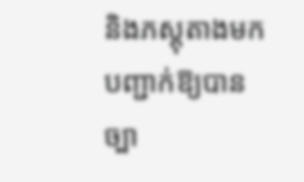និងភស្តុតាងមកបញ្ជាក់ឱ្យបានច្បា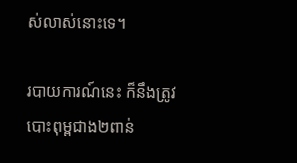ស់លាស់នោះទេ។

របាយការណ៍នេះ ក៏នឹងត្រូវបោះពុម្ពជាង២ពាន់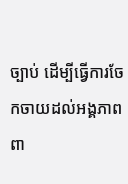ច្បាប់ ដើម្បីធ្វើការចែកចាយដល់អង្គភាពពា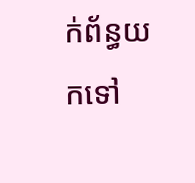ក់ព័ន្ធយកទៅ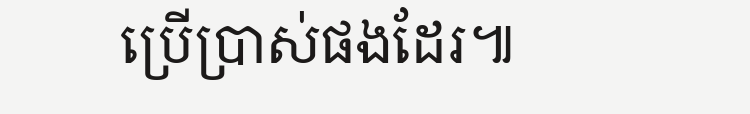ប្រើប្រាស់ផងដែរ៕